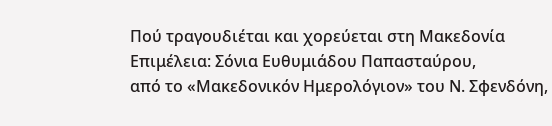Πού τραγουδιέται και χορεύεται στη Μακεδονία
Επιμέλεια: Σόνια Ευθυμιάδου Παπασταύρου,
από το «Μακεδονικόν Ημερολόγιον» του Ν. Σφενδόνη,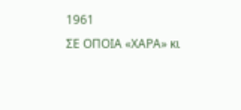1961
ΣΕ ΟΠΟΙΑ «ΧΑΡΑ» κι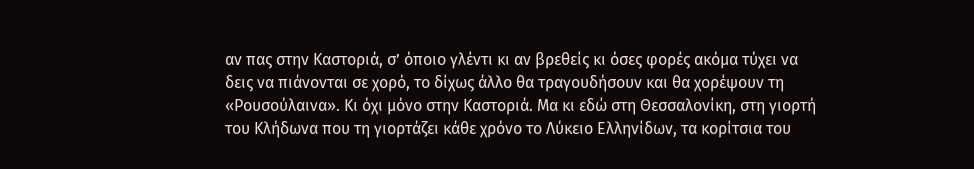αν πας στην Καστοριά, σ’ όποιο γλέντι κι αν βρεθείς κι όσες φορές ακόμα τύχει να δεις να πιάνονται σε χορό, το δίχως άλλο θα τραγουδήσουν και θα χορέψουν τη «Ρουσούλαινα». Κι όχι μόνο στην Καστοριά. Μα κι εδώ στη Θεσσαλονίκη, στη γιορτή του Κλήδωνα που τη γιορτάζει κάθε χρόνο το Λύκειο Ελληνίδων, τα κορίτσια του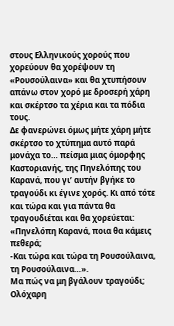στους Ελληνικούς χορούς που χορεύουν θα χορέψουν τη «Ρουσούλαινα» και θα χτυπήσουν απάνω στον χορό με δροσερή χάρη και σκέρτσο τα χέρια και τα πόδια τους.
Δε φανερώνει όμως μήτε χάρη μήτε σκέρτσο το χτύπημα αυτό παρά μονάχα το… πείσμα μιας όμορφης Καστοριανής, της Πηνελόπης του Καρανά, που γι’ αυτήν βγήκε το τραγούδι κι έγινε χορός. Κι από τότε και τώρα και για πάντα θα τραγουδιέται και θα χορεύεται:
«Πηνελόπη Καρανά, ποια θα κάμεις πεθερά;
-Και τώρα και τώρα τη Ρουσούλαινα, τη Ρουσούλαινα…».
Μα πώς να μη βγάλουν τραγούδι; Ολόχαρη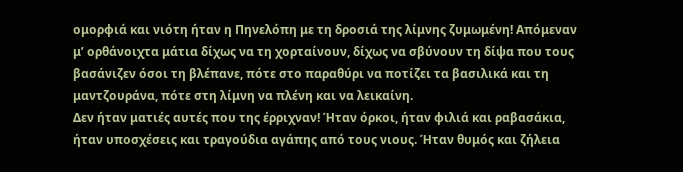ομορφιά και νιότη ήταν η Πηνελόπη με τη δροσιά της λίμνης ζυμωμένη! Απόμεναν μ’ ορθάνοιχτα μάτια δίχως να τη χορταίνουν, δίχως να σβύνουν τη δίψα που τους βασάνιζεν όσοι τη βλέπανε, πότε στο παραθύρι να ποτίζει τα βασιλικά και τη μαντζουράνα, πότε στη λίμνη να πλένη και να λεικαίνη.
Δεν ήταν ματιές αυτές που της έρριχναν! Ήταν όρκοι, ήταν φιλιά και ραβασάκια, ήταν υποσχέσεις και τραγούδια αγάπης από τους νιους. Ήταν θυμός και ζήλεια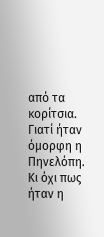από τα κορίτσια. Γιατί ήταν όμορφη η Πηνελόπη. Κι όχι πως ήταν η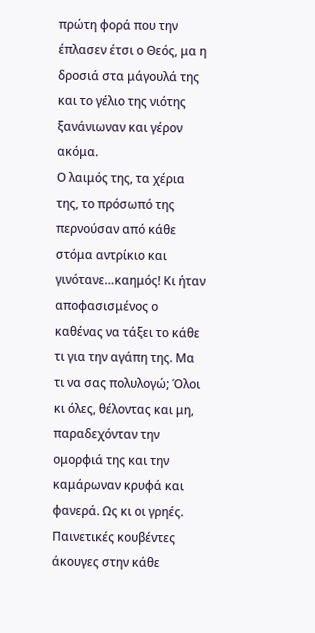πρώτη φορά που την έπλασεν έτσι ο Θεός, μα η δροσιά στα μάγουλά της και το γέλιο της νιότης ξανάνιωναν και γέρον ακόμα.
Ο λαιμός της, τα χέρια της, το πρόσωπό της περνούσαν από κάθε στόμα αντρίκιο και γινότανε…καημός! Κι ήταν αποφασισμένος ο καθένας να τάξει το κάθε τι για την αγάπη της. Μα τι να σας πολυλογώ; Όλοι κι όλες, θέλοντας και μη, παραδεχόνταν την ομορφιά της και την καμάρωναν κρυφά και φανερά. Ως κι οι γρηές.
Παινετικές κουβέντες άκουγες στην κάθε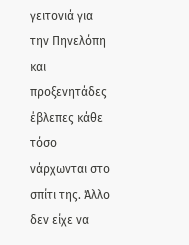γειτονιά για την Πηνελόπη και προξενητάδες έβλεπες κάθε τόσο νάρχωνται στο σπίτι της. Άλλο δεν είχε να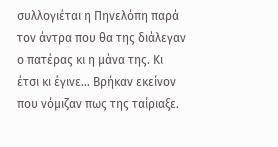συλλογιέται η Πηνελόπη παρά τον άντρα που θα της διάλεγαν ο πατέρας κι η μάνα της. Κι έτσι κι έγινε… Βρήκαν εκείνον που νόμιζαν πως της ταίριαξε.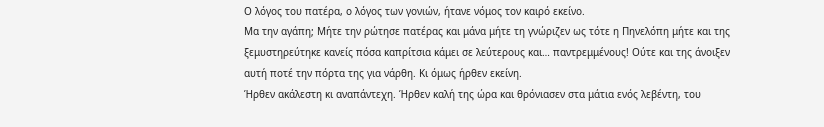Ο λόγος του πατέρα, ο λόγος των γονιών, ήτανε νόμος τον καιρό εκείνο.
Μα την αγάπη; Μήτε την ρώτησε πατέρας και μάνα μήτε τη γνώριζεν ως τότε η Πηνελόπη μήτε και της ξεμυστηρεύτηκε κανείς πόσα καπρίτσια κάμει σε λεύτερους και… παντρεμμένους! Ούτε και της άνοιξεν αυτή ποτέ την πόρτα της για νάρθη. Κι όμως ήρθεν εκείνη.
Ήρθεν ακάλεστη κι αναπάντεχη. Ήρθεν καλή της ώρα και θρόνιασεν στα μάτια ενός λεβέντη, του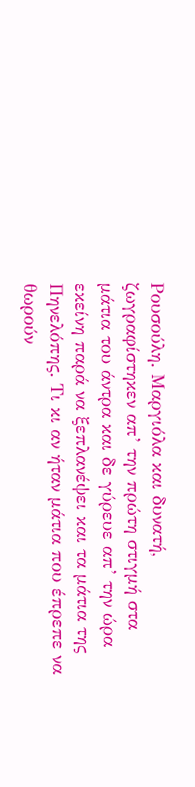Ρουσούλη. Μαργιόλα και δυνατή, ζωγραφίστηκεν απ’ την πρώτη στιγμή στα μάτια του άντρα και δε γύρευε απ’ την ώρα εκείνη παρά να ξεπλανέψει και τα μάτια της Πηνελόπης. Τι κι αν ήταν μάτια που έπρεπε να θωρούν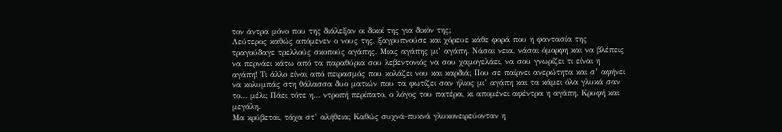τον άντρα μόνο που της διάλεξαν οι δικοί της για δικόν της;
Λεύτερος καθώς απόμενεν ο νους της, ξαγρυπνούσε και χόρευε κάθε φορά που η φαντασία της τραγούδαγε τρελλούς σκοπούς αγάπης. Μιας αγάπης μι’ αγάπη. Νάσαι νεια, νάσαι όμορφη και να βλέπεις να περνάει κάτω από τα παραθύρια σου λεβεντονιός να σου χαμογελάει, να σου γνωρίζει τι είναι η αγάπη! Τι άλλο είναι από πειρασμός που κολάζει νου και καρδιά; Που σε παίρνει ανερώτητα και σ’ αφήνει να κολυμπάς στη θάλασσα δυο ματιών που τα φωτίζει σαν ήλιος μι’ αγάπη και τα κάμει όλα γλυκά σαν το… μέλι; Πάει τότε η… ντροπή περίπατο, ο λόγος του πατέρα, κι απομένει αφέντρα η αγάπη. Κρυφή και μεγάλη.
Μα κρύβεται, τάχα στ’ αλήθεια; Καθώς συχνά-πυκνά γλυκονειρεύονταν η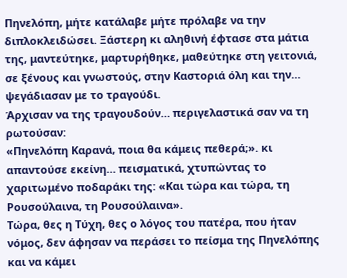Πηνελόπη, μήτε κατάλαβε μήτε πρόλαβε να την διπλοκλειδώσει. Ξάστερη κι αληθινή έφτασε στα μάτια της, μαντεύτηκε, μαρτυρήθηκε, μαθεύτηκε στη γειτονιά, σε ξένους και γνωστούς, στην Καστοριά όλη και την… ψεγάδιασαν με το τραγούδι.
Άρχισαν να της τραγουδούν… περιγελαστικά σαν να τη ρωτούσαν:
«Πηνελόπη Καρανά, ποια θα κάμεις πεθερά;». κι απαντούσε εκείνη… πεισματικά, χτυπώντας το χαριτωμένο ποδαράκι της: «Και τώρα και τώρα, τη Ρουσούλαινα, τη Ρουσούλαινα».
Τώρα, θες η Τύχη, θες ο λόγος του πατέρα, που ήταν νόμος, δεν άφησαν να περάσει το πείσμα της Πηνελόπης και να κάμει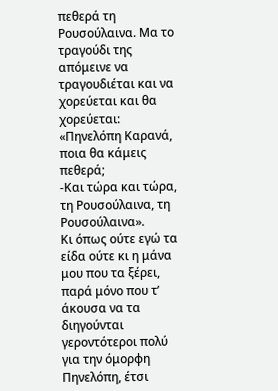πεθερά τη Ρουσούλαινα. Μα το τραγούδι της απόμεινε να τραγουδιέται και να χορεύεται και θα χορεύεται:
«Πηνελόπη Καρανά, ποια θα κάμεις πεθερά;
-Και τώρα και τώρα, τη Ρουσούλαινα, τη Ρουσούλαινα».
Κι όπως ούτε εγώ τα είδα ούτε κι η μάνα μου που τα ξέρει, παρά μόνο που τ’ άκουσα να τα διηγούνται γεροντότεροι πολύ για την όμορφη Πηνελόπη, έτσι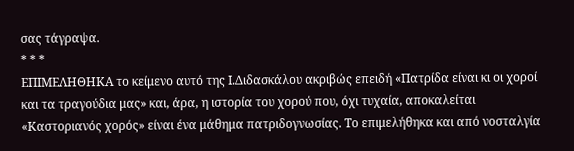σας τάγραψα.
* * *
ΕΠΙΜΕΛΗΘΗΚΑ το κείμενο αυτό της Ι.Διδασκάλου ακριβώς επειδή «Πατρίδα είναι κι οι χοροί και τα τραγούδια μας» και, άρα, η ιστορία του χορού που, όχι τυχαία, αποκαλείται «Καστοριανός χορός» είναι ένα μάθημα πατριδογνωσίας. Το επιμελήθηκα και από νοσταλγία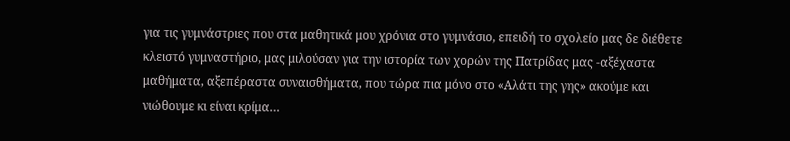για τις γυμνάστριες που στα μαθητικά μου χρόνια στο γυμνάσιο, επειδή το σχολείο μας δε διέθετε κλειστό γυμναστήριο, μας μιλούσαν για την ιστορία των χορών της Πατρίδας μας -αξέχαστα μαθήματα, αξεπέραστα συναισθήματα, που τώρα πια μόνο στο «Αλάτι της γης» ακούμε και νιώθουμε κι είναι κρίμα…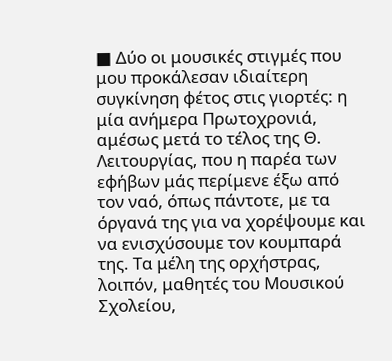■ Δύο οι μουσικές στιγμές που μου προκάλεσαν ιδιαίτερη συγκίνηση φέτος στις γιορτές: η μία ανήμερα Πρωτοχρονιά, αμέσως μετά το τέλος της Θ. Λειτουργίας, που η παρέα των εφήβων μάς περίμενε έξω από τον ναό, όπως πάντοτε, με τα όργανά της για να χορέψουμε και να ενισχύσουμε τον κουμπαρά της. Τα μέλη της ορχήστρας, λοιπόν, μαθητές του Μουσικού Σχολείου,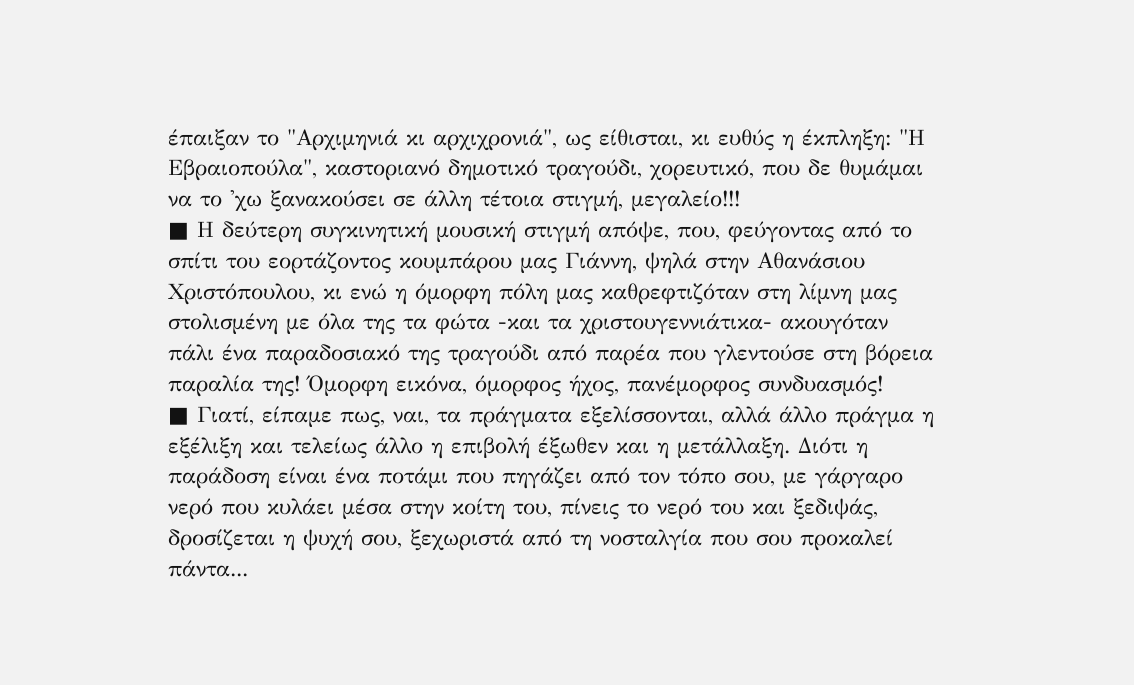έπαιξαν το "Αρχιμηνιά κι αρχιχρονιά", ως είθισται, κι ευθύς η έκπληξη: "Η Εβραιοπούλα", καστοριανό δημοτικό τραγούδι, χορευτικό, που δε θυμάμαι να το 'χω ξανακούσει σε άλλη τέτοια στιγμή, μεγαλείο!!!
■ Η δεύτερη συγκινητική μουσική στιγμή απόψε, που, φεύγοντας από το σπίτι του εορτάζοντος κουμπάρου μας Γιάννη, ψηλά στην Αθανάσιου Χριστόπουλου, κι ενώ η όμορφη πόλη μας καθρεφτιζόταν στη λίμνη μας στολισμένη με όλα της τα φώτα -και τα χριστουγεννιάτικα- ακουγόταν πάλι ένα παραδοσιακό της τραγούδι από παρέα που γλεντούσε στη βόρεια παραλία της! Όμορφη εικόνα, όμορφος ήχος, πανέμορφος συνδυασμός!
■ Γιατί, είπαμε πως, ναι, τα πράγματα εξελίσσονται, αλλά άλλο πράγμα η εξέλιξη και τελείως άλλο η επιβολή έξωθεν και η μετάλλαξη. Διότι η παράδοση είναι ένα ποτάμι που πηγάζει από τον τόπο σου, με γάργαρο νερό που κυλάει μέσα στην κοίτη του, πίνεις το νερό του και ξεδιψάς, δροσίζεται η ψυχή σου, ξεχωριστά από τη νοσταλγία που σου προκαλεί πάντα...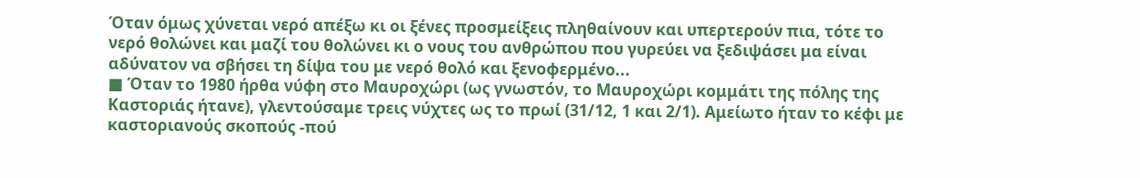Όταν όμως χύνεται νερό απέξω κι οι ξένες προσμείξεις πληθαίνουν και υπερτερούν πια, τότε το νερό θολώνει και μαζί του θολώνει κι ο νους του ανθρώπου που γυρεύει να ξεδιψάσει μα είναι αδύνατον να σβήσει τη δίψα του με νερό θολό και ξενοφερμένο...
■ Όταν το 1980 ήρθα νύφη στο Μαυροχώρι (ως γνωστόν, το Μαυροχώρι κομμάτι της πόλης της Καστοριάς ήτανε), γλεντούσαμε τρεις νύχτες ως το πρωί (31/12, 1 και 2/1). Αμείωτο ήταν το κέφι με καστοριανούς σκοπούς -πού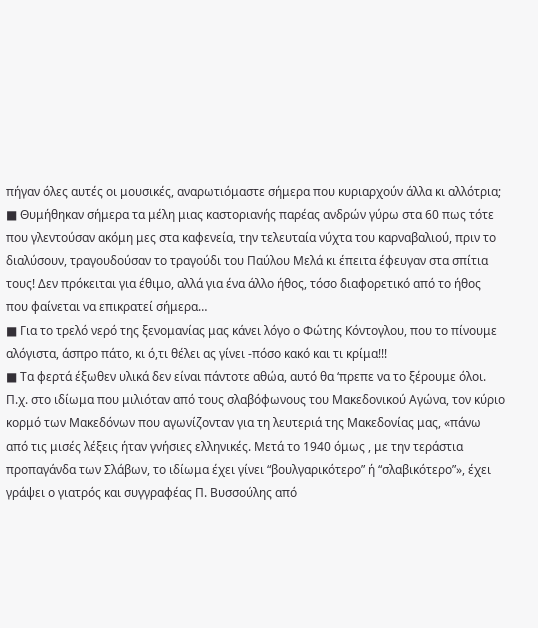πήγαν όλες αυτές οι μουσικές, αναρωτιόμαστε σήμερα που κυριαρχούν άλλα κι αλλότρια;
■ Θυμήθηκαν σήμερα τα μέλη μιας καστοριανής παρέας ανδρών γύρω στα 60 πως τότε που γλεντούσαν ακόμη μες στα καφενεία, την τελευταία νύχτα του καρναβαλιού, πριν το διαλύσουν, τραγουδούσαν το τραγούδι του Παύλου Μελά κι έπειτα έφευγαν στα σπίτια τους! Δεν πρόκειται για έθιμο, αλλά για ένα άλλο ήθος, τόσο διαφορετικό από το ήθος που φαίνεται να επικρατεί σήμερα…
■ Για το τρελό νερό της ξενομανίας μας κάνει λόγο ο Φώτης Κόντογλου, που το πίνουμε αλόγιστα, άσπρο πάτο, κι ό,τι θέλει ας γίνει -πόσο κακό και τι κρίμα!!!
■ Τα φερτά έξωθεν υλικά δεν είναι πάντοτε αθώα, αυτό θα ‘πρεπε να το ξέρουμε όλοι. Π.χ. στο ιδίωμα που μιλιόταν από τους σλαβόφωνους του Μακεδονικού Αγώνα, τον κύριο κορμό των Μακεδόνων που αγωνίζονταν για τη λευτεριά της Μακεδονίας μας, «πάνω από τις μισές λέξεις ήταν γνήσιες ελληνικές. Μετά το 1940 όμως , με την τεράστια προπαγάνδα των Σλάβων, το ιδίωμα έχει γίνει “βουλγαρικότερο” ή “σλαβικότερο”», έχει γράψει ο γιατρός και συγγραφέας Π. Βυσσούλης από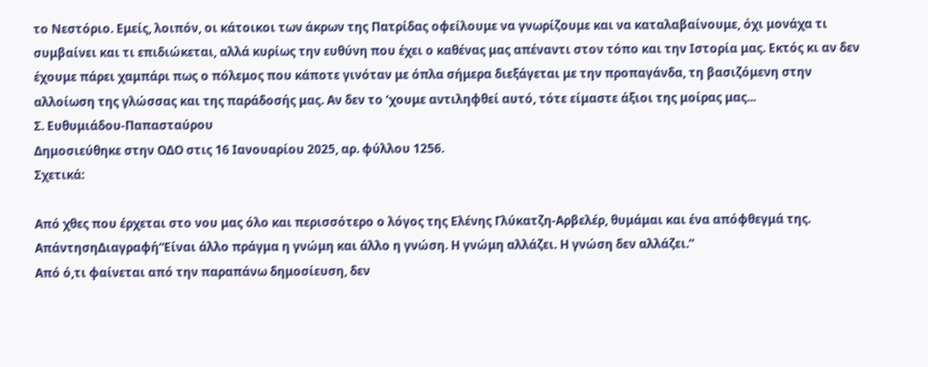το Νεστόριο. Εμείς, λοιπόν, οι κάτοικοι των άκρων της Πατρίδας οφείλουμε να γνωρίζουμε και να καταλαβαίνουμε, όχι μονάχα τι συμβαίνει και τι επιδιώκεται, αλλά κυρίως την ευθύνη που έχει ο καθένας μας απέναντι στον τόπο και την Ιστορία μας. Εκτός κι αν δεν έχουμε πάρει χαμπάρι πως ο πόλεμος που κάποτε γινόταν με όπλα σήμερα διεξάγεται με την προπαγάνδα, τη βασιζόμενη στην αλλοίωση της γλώσσας και της παράδοσής μας. Αν δεν το ‘χουμε αντιληφθεί αυτό, τότε είμαστε άξιοι της μοίρας μας...
Σ. Ευθυμιάδου-Παπασταύρου
Δημοσιεύθηκε στην ΟΔΟ στις 16 Ιανουαρίου 2025, αρ. φύλλου 1256.
Σχετικά:

Από χθες που έρχεται στο νου μας όλο και περισσότερο ο λόγος της Ελένης Γλύκατζη-Αρβελέρ, θυμάμαι και ένα απόφθεγμά της.
ΑπάντησηΔιαγραφή“Είναι άλλο πράγμα η γνώμη και άλλο η γνώση. Η γνώμη αλλάζει. Η γνώση δεν αλλάζει.”
Από ό,τι φαίνεται από την παραπάνω δημοσίευση, δεν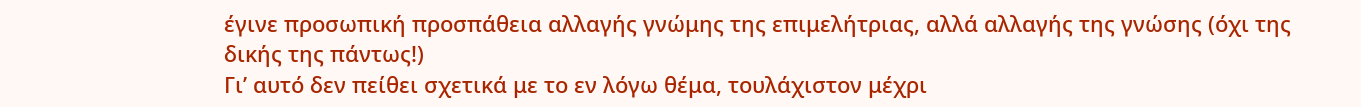έγινε προσωπική προσπάθεια αλλαγής γνώμης της επιμελήτριας, αλλά αλλαγής της γνώσης (όχι της δικής της πάντως!)
Γι’ αυτό δεν πείθει σχετικά με το εν λόγω θέμα, τουλάχιστον μέχρι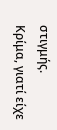στιγμής.
Κρίμα, γιατί είχε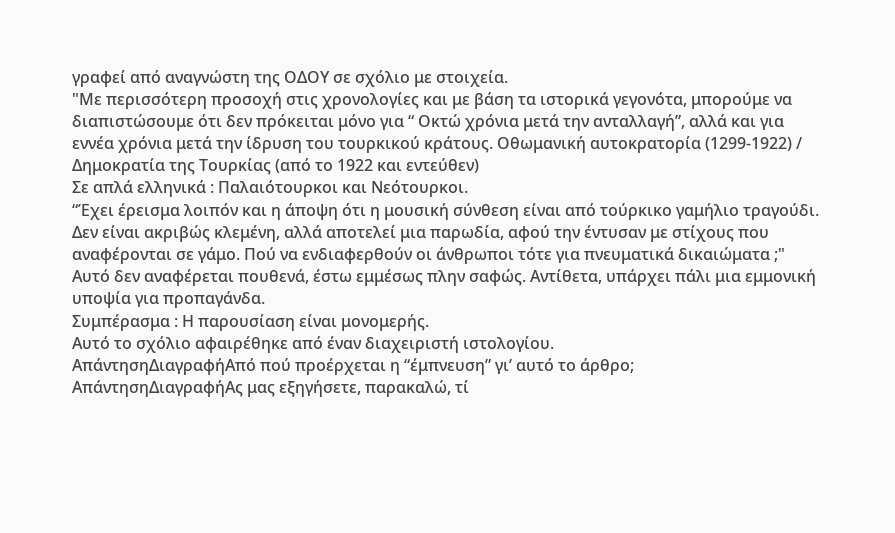γραφεί από αναγνώστη της ΟΔΟΥ σε σχόλιο με στοιχεία.
"Με περισσότερη προσοχή στις χρονολογίες και με βάση τα ιστορικά γεγονότα, μπορούμε να διαπιστώσουμε ότι δεν πρόκειται μόνο για “ Οκτώ χρόνια μετά την ανταλλαγή”, αλλά και για εννέα χρόνια μετά την ίδρυση του τουρκικού κράτους. Οθωμανική αυτοκρατορία (1299-1922) / Δημοκρατία της Τουρκίας (από το 1922 και εντεύθεν)
Σε απλά ελληνικά : Παλαιότουρκοι και Νεότουρκοι.
“Έχει έρεισμα λοιπόν και η άποψη ότι η μουσική σύνθεση είναι από τούρκικο γαμήλιο τραγούδι. Δεν είναι ακριβώς κλεμένη, αλλά αποτελεί μια παρωδία, αφού την έντυσαν με στίχους που αναφέρονται σε γάμο. Πού να ενδιαφερθούν οι άνθρωποι τότε για πνευματικά δικαιώματα ;"
Αυτό δεν αναφέρεται πουθενά, έστω εμμέσως πλην σαφώς. Αντίθετα, υπάρχει πάλι μια εμμονική υποψία για προπαγάνδα.
Συμπέρασμα : Η παρουσίαση είναι μονομερής.
Αυτό το σχόλιο αφαιρέθηκε από έναν διαχειριστή ιστολογίου.
ΑπάντησηΔιαγραφήΑπό πού προέρχεται η “έμπνευση” γι’ αυτό το άρθρο;
ΑπάντησηΔιαγραφήΑς μας εξηγήσετε, παρακαλώ, τί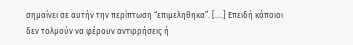σημαίνει σε αυτήν την περίπτωση “επιμεληθηκα”. [....] Επειδή κάποιοι δεν τολμούν να φέρουν αντιρρήσεις ή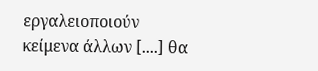εργαλειοποιούν κείμενα άλλων [....] θα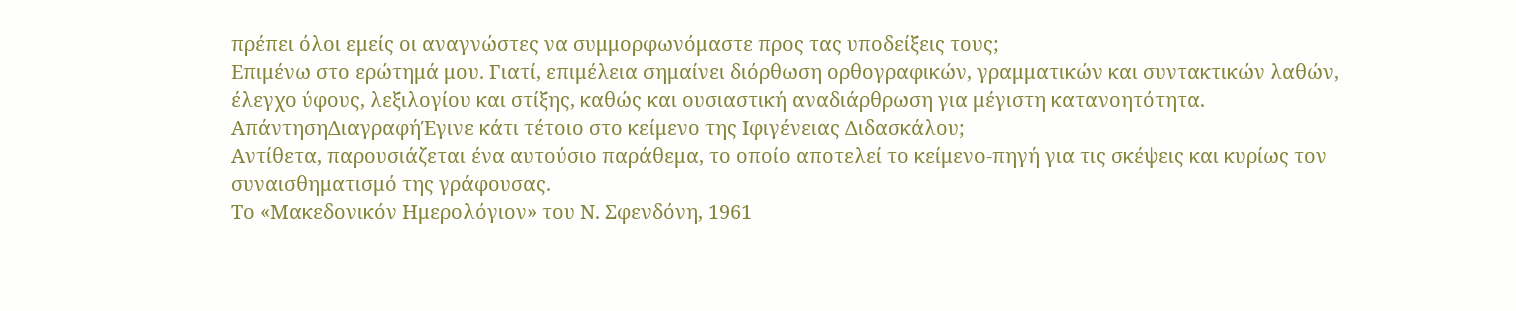πρέπει όλοι εμείς οι αναγνώστες να συμμορφωνόμαστε προς τας υποδείξεις τους;
Επιμένω στο ερώτημά μου. Γιατί, επιμέλεια σημαίνει διόρθωση ορθογραφικών, γραμματικών και συντακτικών λαθών, έλεγχο ύφους, λεξιλογίου και στίξης, καθώς και ουσιαστική αναδιάρθρωση για μέγιστη κατανοητότητα.
ΑπάντησηΔιαγραφήΈγινε κάτι τέτοιο στο κείμενο της Ιφιγένειας Διδασκάλου;
Αντίθετα, παρουσιάζεται ένα αυτούσιο παράθεμα, το οποίο αποτελεί το κείμενο-πηγή για τις σκέψεις και κυρίως τον συναισθηματισμό της γράφουσας.
Το «Μακεδονικόν Ημερολόγιον» του Ν. Σφενδόνη, 1961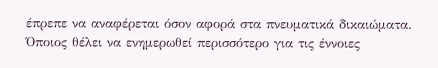έπρεπε να αναφέρεται όσον αφορά στα πνευματικά δικαιώματα.
Όποιος θέλει να ενημερωθεί περισσότερο για τις έννοιες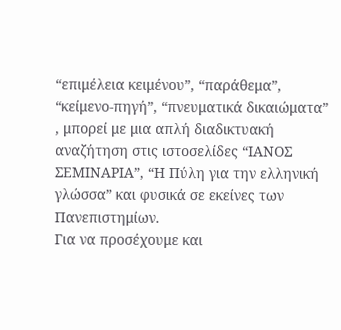“επιμέλεια κειμένου”, “παράθεμα”, “κείμενο-πηγή”, “πνευματικά δικαιώματα” , μπορεί με μια απλή διαδικτυακή αναζήτηση στις ιστοσελίδες “ΙΑΝΟΣ ΣΕΜΙΝΑΡΙΑ”, “Η Πύλη για την ελληνική γλώσσα” και φυσικά σε εκείνες των Πανεπιστημίων.
Για να προσέχουμε και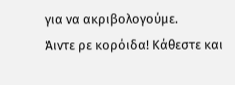για να ακριβολογούμε.
Άιντε ρε κορόιδα! Κάθεστε και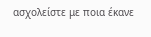ασχολείστε με ποια έκανε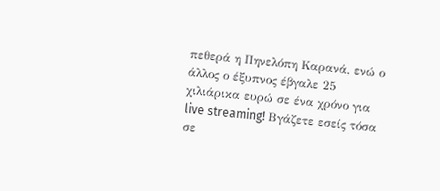πεθερά η Πηνελόπη Καρανά, ενώ ο άλλος ο έξυπνος έβγαλε 25 χιλιάρικα ευρώ σε ένα χρόνο για live streaming! Βγάζετε εσείς τόσα σε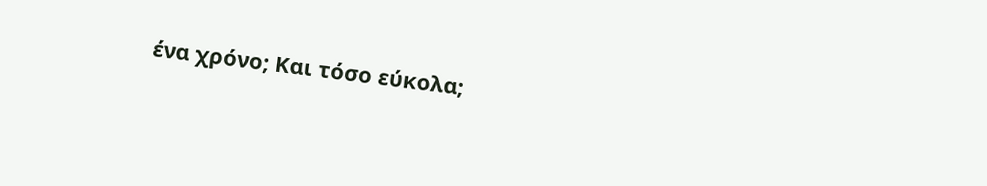ένα χρόνο; Και τόσο εύκολα;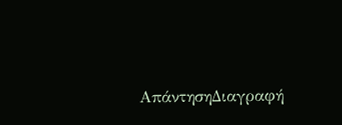ΑπάντησηΔιαγραφή